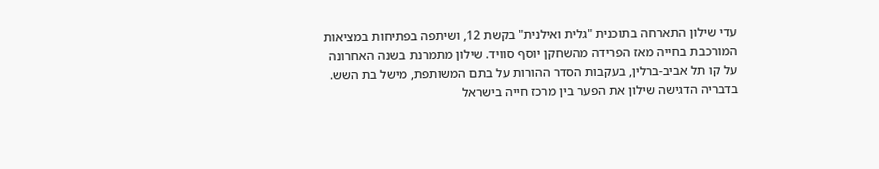עדי שילון התארחה בתוכנית "גלית ואילנית" בקשת 12, ושיתפה בפתיחות במציאות המורכבת בחייה מאז הפרידה מהשחקן יוסף סוויד. שילון מתמרנת בשנה האחרונה על קו תל אביב-ברלין, בעקבות הסדר ההורות על בתם המשותפת, מישל בת השש.
בדבריה הדגישה שילון את הפער בין מרכז חייה בישראל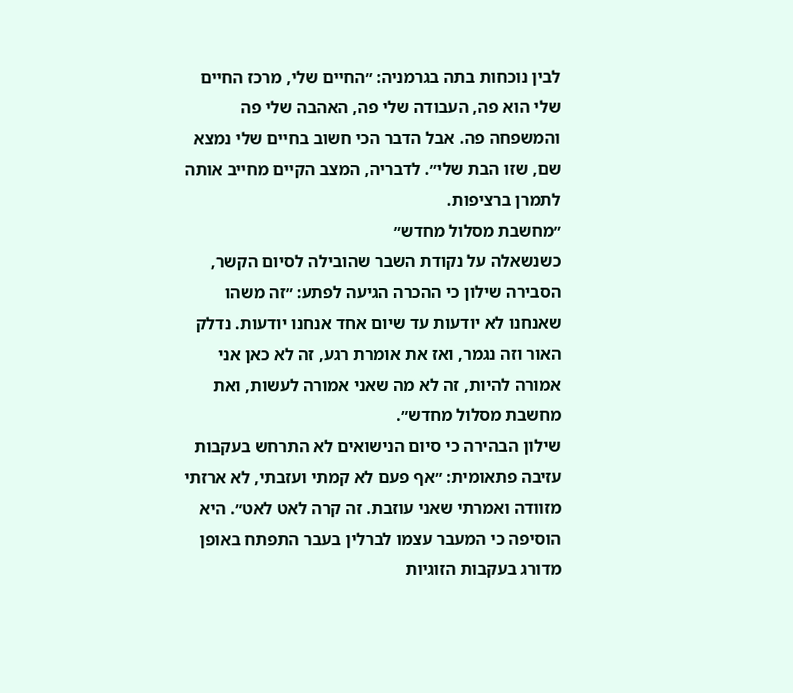לבין נוכחות בתה בגרמניה: ״החיים שלי, מרכז החיים שלי הוא פה, העבודה שלי פה, האהבה שלי פה והמשפחה פה. אבל הדבר הכי חשוב בחיים שלי נמצא שם, שזו הבת שלי״. לדבריה, המצב הקיים מחייב אותה לתמרן ברציפות.
״מחשבת מסלול מחדש״
כשנשאלה על נקודת השבר שהובילה לסיום הקשר, הסבירה שילון כי ההכרה הגיעה לפתע: ״זה משהו שאנחנו לא יודעות עד שיום אחד אנחנו יודעות. נדלק האור וזה נגמר, ואז את אומרת רגע, זה לא כאן אני אמורה להיות, זה לא מה שאני אמורה לעשות, ואת מחשבת מסלול מחדש״.
שילון הבהירה כי סיום הנישואים לא התרחש בעקבות עזיבה פתאומית: ״אף פעם לא קמתי ועזבתי, לא ארזתי מזוודה ואמרתי שאני עוזבת. זה קרה לאט לאט״. היא הוסיפה כי המעבר עצמו לברלין בעבר התפתח באופן מדורג בעקבות הזוגיות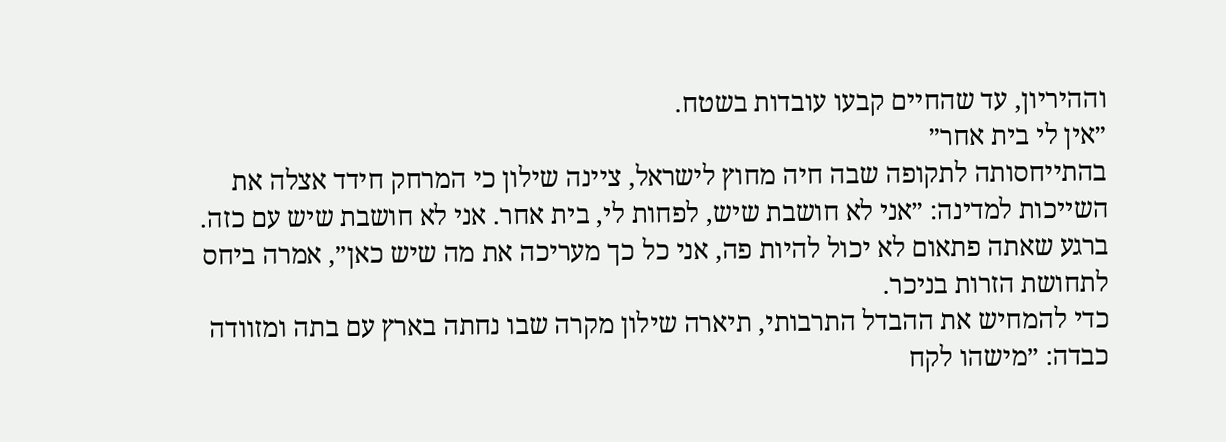וההיריון, עד שהחיים קבעו עובדות בשטח.
״אין לי בית אחר״
בהתייחסותה לתקופה שבה חיה מחוץ לישראל, ציינה שילון כי המרחק חידד אצלה את השייכות למדינה: ״אני לא חושבת שיש, לפחות לי, בית אחר. אני לא חושבת שיש עם כזה. ברגע שאתה פתאום לא יכול להיות פה, אני כל כך מעריכה את מה שיש כאן״, אמרה ביחס לתחושת הזרות בניכר.
כדי להמחיש את ההבדל התרבותי, תיארה שילון מקרה שבו נחתה בארץ עם בתה ומזוודה כבדה: ״מישהו לקח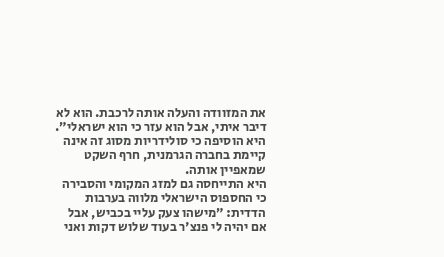את המזוודה והעלה אותה לרכבת. הוא לא דיבר איתי, אבל הוא עזר כי הוא ישראלי״. היא הוסיפה כי סולידריות מסוג זה אינה קיימת בחברה הגרמנית, חרף השקט שמאפיין אותה.
היא התייחסה גם למזג המקומי והסבירה כי החספוס הישראלי מלווה בערבות הדדית: ״מישהו צעק עליי בכביש, אבל אם יהיה לי פנצ'ר בעוד שלוש דקות ואני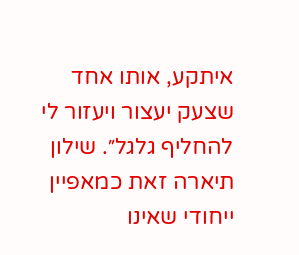איתקע, אותו אחד שצעק יעצור ויעזור לי להחליף גלגל״. שילון תיארה זאת כמאפיין ייחודי שאינו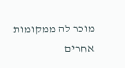מוכר לה ממקומות אחרים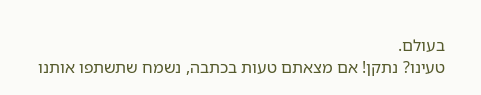בעולם.
טעינו? נתקן! אם מצאתם טעות בכתבה, נשמח שתשתפו אותנו